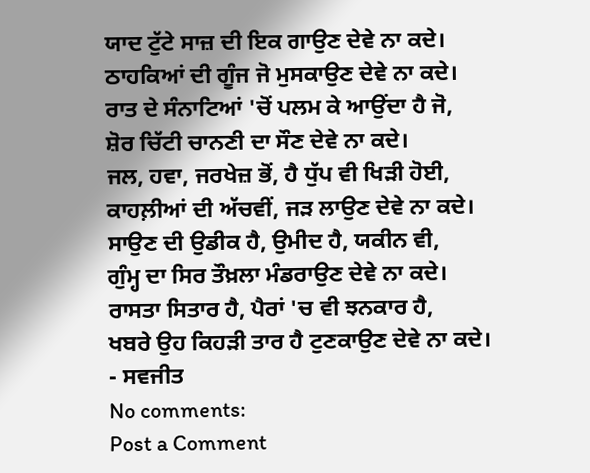ਯਾਦ ਟੁੱਟੇ ਸਾਜ਼ ਦੀ ਇਕ ਗਾਉਣ ਦੇਵੇ ਨਾ ਕਦੇ।
ਠਾਹਕਿਆਂ ਦੀ ਗੂੰਜ ਜੋ ਮੁਸਕਾਉਣ ਦੇਵੇ ਨਾ ਕਦੇ।
ਰਾਤ ਦੇ ਸੰਨਾਟਿਆਂ 'ਚੋਂ ਪਲਮ ਕੇ ਆਉਂਦਾ ਹੈ ਜੋ,
ਸ਼ੋਰ ਚਿੱਟੀ ਚਾਨਣੀ ਦਾ ਸੌਣ ਦੇਵੇ ਨਾ ਕਦੇ।
ਜਲ, ਹਵਾ, ਜਰਖੇਜ਼ ਭੋਂ, ਹੈ ਧੁੱਪ ਵੀ ਖਿੜੀ ਹੋਈ,
ਕਾਹਲ਼ੀਆਂ ਦੀ ਅੱਚਵੀਂ, ਜੜ ਲਾਉਣ ਦੇਵੇ ਨਾ ਕਦੇ।
ਸਾਉਣ ਦੀ ਉਡੀਕ ਹੈ, ਉਮੀਦ ਹੈ, ਯਕੀਨ ਵੀ,
ਗੁੰਮ੍ਹ ਦਾ ਸਿਰ ਤੌਖ਼ਲਾ ਮੰਡਰਾਉਣ ਦੇਵੇ ਨਾ ਕਦੇ।
ਰਾਸਤਾ ਸਿਤਾਰ ਹੈ, ਪੈਰਾਂ 'ਚ ਵੀ ਝਨਕਾਰ ਹੈ,
ਖਬਰੇ ਉਹ ਕਿਹੜੀ ਤਾਰ ਹੈ ਟੁਣਕਾਉਣ ਦੇਵੇ ਨਾ ਕਦੇ।
- ਸਵਜੀਤ
No comments:
Post a Comment